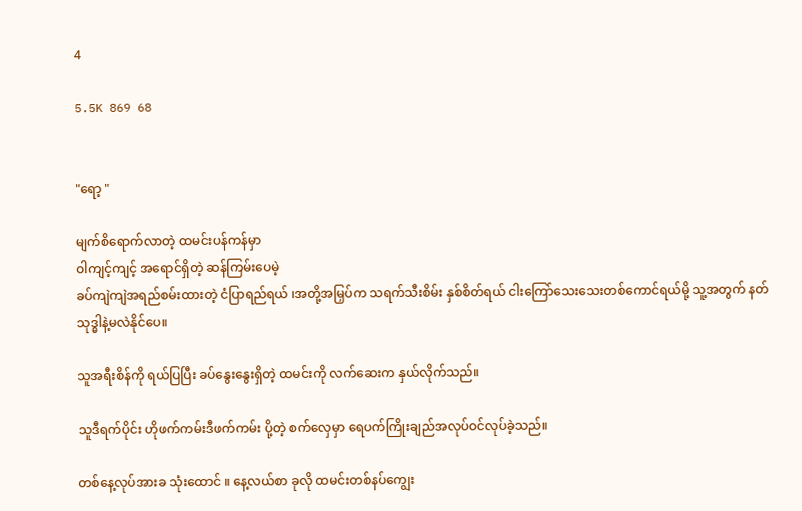4

5.5K 869 68


"ရော့ "

မျက်စိရောက်လာတဲ့ ထမင်းပန်ကန်မှာ
ဝါကျင့်ကျင့် အရောင်ရှိတဲ့ ဆန်ကြမ်းပေမဲ့
ခပ်ကျဲကျဲအရည်စမ်းထားတဲ့ ငံပြာရည်ရယ် ၊အတို့အမြှပ်က သရက်သီးစိမ်း နှစ်စိတ်ရယ် ငါးကြော်သေးသေးတစ်ကောင်ရယ်မို့ သူ့အတွက် နတ်သုဒ္ဓါနဲ့မလဲနိုင်ပေ။

သူအရီးစိန်ကို ရယ်ပြပြီး ခပ်နွေးနွေးရှိတဲ့ ထမင်းကို လက်ဆေးက နှယ်လိုက်သည်။

သူဒီရက်ပိုင်း ဟိုဖက်ကမ်းဒီဖက်ကမ်း ပို့တဲ့ စက်လှေမှာ ရေပက်ကြိုးချည်အလုပ်ဝင်လုပ်ခဲ့သည်။

တစ်နေ့လုပ်အားခ သုံးထောင် ။ နေ့လယ်စာ ခုလို ထမင်းတစ်နပ်ကျွေး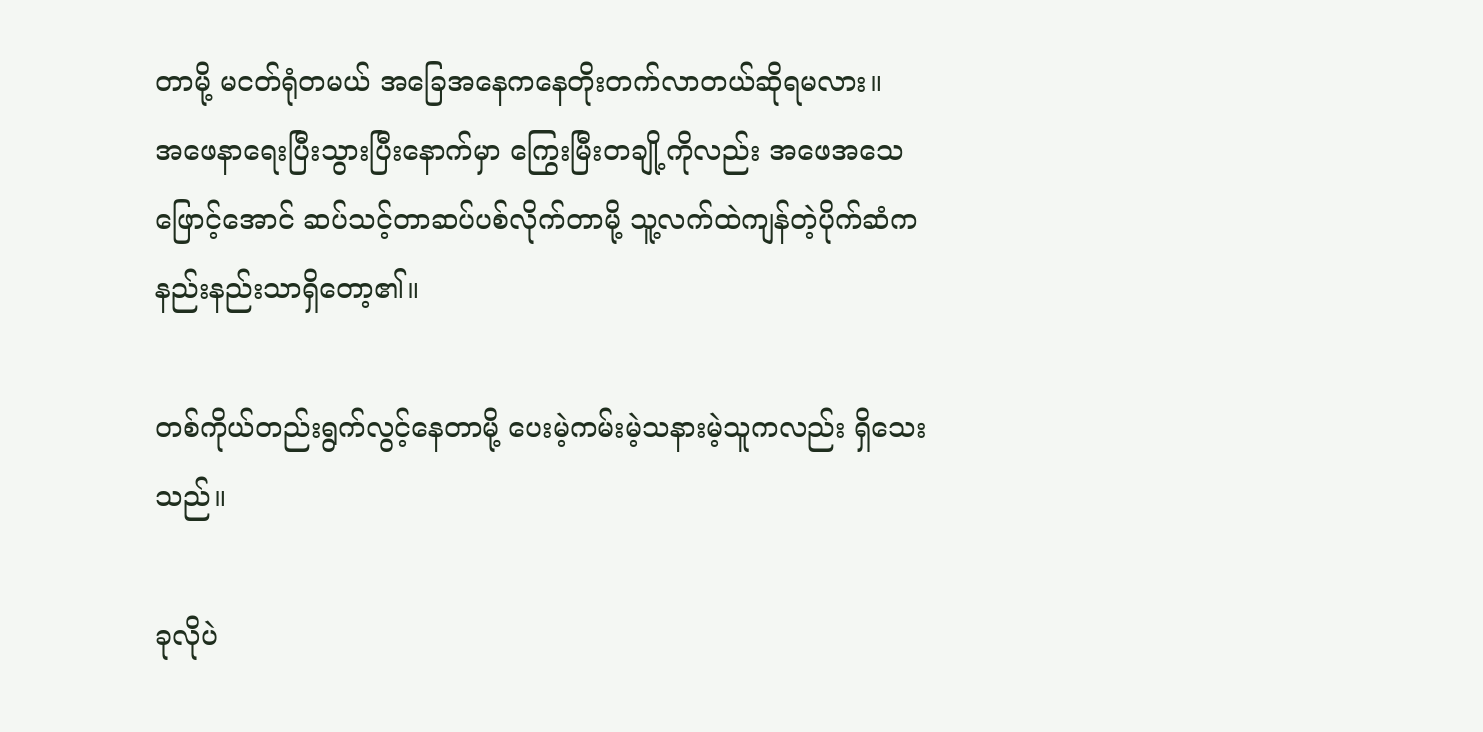တာမို့ မငတ်ရုံတမယ် အခြေအနေကနေတိုးတက်လာတယ်ဆိုရမလား။
အဖေနာရေးပြီးသွားပြီးနောက်မှာ ကြွေးမြီးတချို့ကိုလည်း အဖေအသေဖြောင့်‌အောင် ဆပ်သင့်တာဆပ်ပစ်လိုက်တာမို့ သူ့လက်ထဲကျန်တဲ့ပိုက်ဆံက နည်းနည်းသာရှိတော့၏။

တစ်ကိုယ်တည်းရွက်လွင့်နေတာမို့ ပေးမဲ့ကမ်းမဲ့သနားမဲ့သူကလည်း ရှိသေးသည်။

ခုလိုပဲ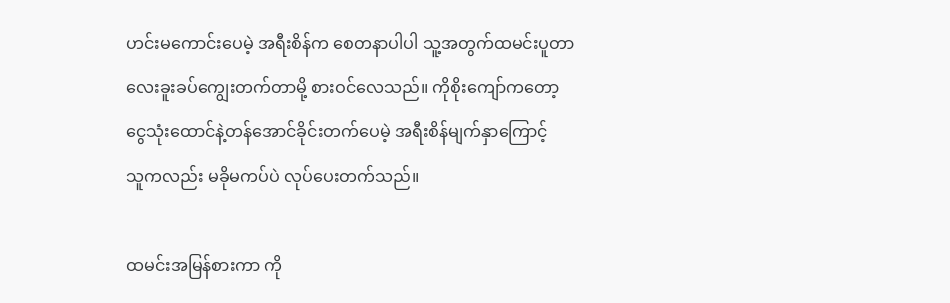ဟင်းမကောင်းပေမဲ့ အရီးစိန်က စေတနာပါပါ သူ့အတွက်ထမင်းပူတာလေးခူးခပ်ကျွေးတက်တာမို့ စားဝင်လေသည်။ ကိုစိုးကျော်ကတော့ ငွေသုံးထောင်နဲ့တန်အောင်ခိုင်းတက်ပေမဲ့ အရီးစိန်မျက်နှာကြောင့်
သူကလည်း မခိုမကပ်ပဲ လုပ်ပေးတက်သည်။

ထမင်းအမြန်စားကာ ကို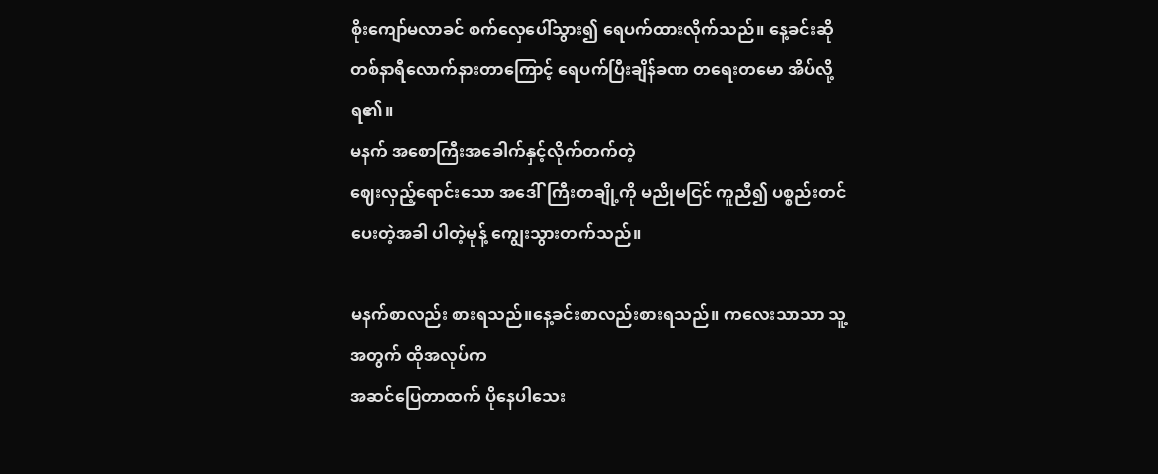စိုးကျော်မလာခင် စက်လှေပေါ်သွား၍ ရေပက်ထားလိုက်သည်။ နေ့ခင်းဆို တစ်နာရီလောက်နားတာကြောင့် ရေပက်ပြီးချိန်ခဏ တရေးတမော အိပ်လို့ရ၏။
မနက်‌ အစောကြီးအခေါက်နှင့်လိုက်တက်တဲ့
ဈေးလှည့်ရောင်းသော အဒေါ်ကြီးတချို့ကို မညိုမငြင် ကူညီ၍ ပစ္စည်းတင်ပေးတဲ့အခါ ပါတဲ့မုန့် ကျွေးသွားတက်သည်။

မနက်စာလည်း စားရသည်။နေ့ခင်းစာလည်းစားရသည်။ ကလေးသာသာ သူ့အတွက် ထိုအလုပ်က
အဆင်ပြေတာထက် ပိုနေပါသေး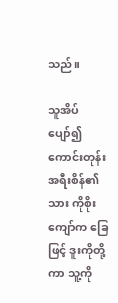သည်။

သူအိပ်ပျော်၍ ကောင်းတုန်း အရီးစိန်၏ သား ကိုစိုးကျော်က ခြေဖြင့် ဒူးကိုတို့ကာ သူ့ကို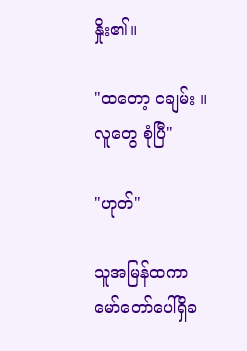နှိုး၏။

"ထတော့ ငချမ်း ။ လူတွေ စုံပြီ"

"ဟုတ်"

သူအမြန်ထကာ မော်တော်ပေါ်ရှိခ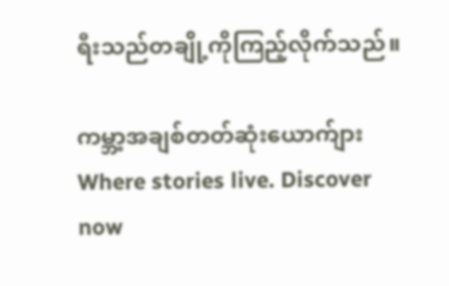ရီးသည်တချို့ကိုကြည့်လိုက်သည်။

ကမ္ဘာ့အချစ်တတ်ဆုံးယောက်ျားWhere stories live. Discover now